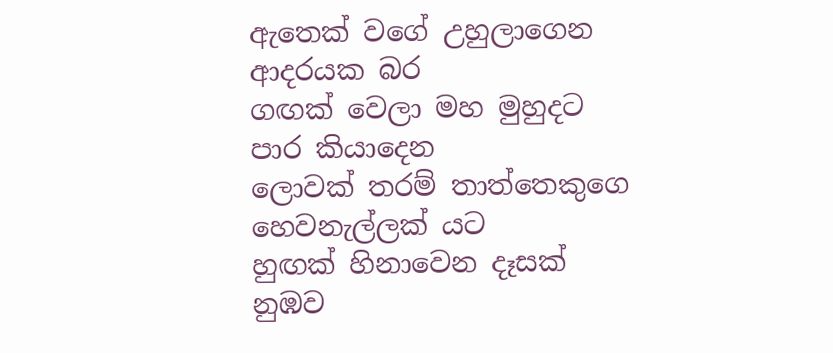ඇතෙක් වගේ උහුලාගෙන
ආදරයක බර
ගඟක් වෙලා මහ මුහුදට
පාර කියාදෙන
ලොවක් තරම් තාත්තෙකුගෙ
හෙවනැල්ලක් යට
හුඟක් හිනාවෙන දෑසක්
නුඹව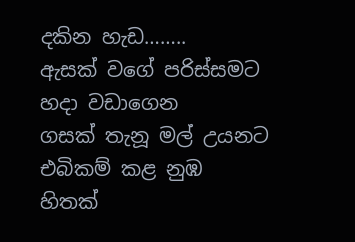දකින හැඩ……..
ඇසක් වගේ පරිස්සමට
හදා වඩාගෙන
ගසක් තැනූ මල් උයනට
එබිකම් කළ නුඹ
හිතක්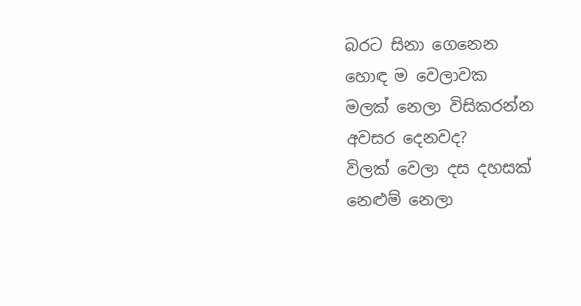බරට සිනා ගෙනෙන
හොඳ ම වෙලාවක
මලක් නෙලා විසිකරන්න
අවසර දෙනවද?
විලක් වෙලා දස දහසක්
නෙළුම් නෙලා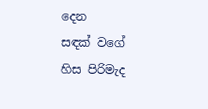දෙන
සඳක් වගේ හිස පිරිමැද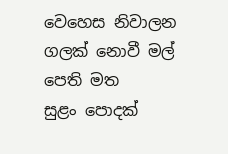වෙහෙස නිවාලන
ගලක් නොවී මල් පෙති මත
සුළං පොදක්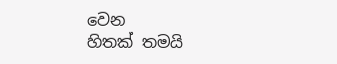වෙන
හිතක් තමයි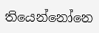තියෙන්නෝනෙ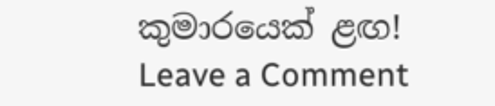කුමාරයෙක් ළඟ!
Leave a Comment